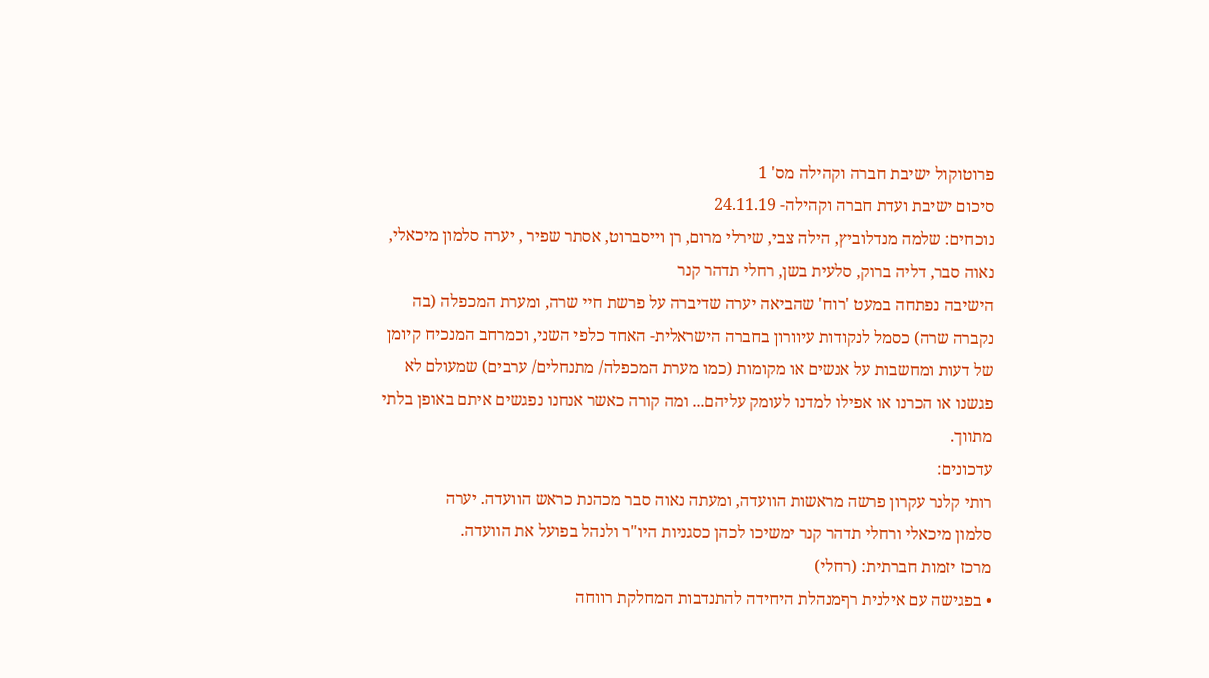פרוטוקול ישיבת חברה וקהילה מס' 1
סיכום ישיבת ועדת חברה וקהילה- 24.11.19
נוכחים: שלמה מנדלוביץ, הילה צבי, שירלי מרום, רן וייסברוט, אסתר שפיר , יערה סלמון מיכאלי,
נאוה סבר, דליה ברוק, סלעית בשן, רחלי תדהר קנר
הישיבה נפתחה במעט 'רוח' שהביאה יערה שדיברה על פרשת חיי שרה, ומערת המכפלה (בה
נקברה שרה) כסמל לנקודות עיוורון בחברה הישראלית- האחד כלפי השני, וכמרחב המנכיח קיומן
של דעות ומחשבות על אנשים או מקומות (כמו מערת המכפלה/ מתנחלים/ ערבים) שמעולם לא
פגשנו או הכרנו או אפילו למדנו לעומק עליהם... ומה קורה כאשר אנחנו נפגשים איתם באופן בלתי
מתווך.
עדכונים:
רותי קלנר עקרון פרשה מראשות הוועדה, ומעתה נאוה סבר מכהנת כראש הוועדה. יערה
סלמון מיכאלי ורחלי תדהר קנר ימשיכו לכהן כסגניות היו"ר ולנהל בפועל את הוועדה.
מרכז יזמות חברתית: (רחלי)
• בפגישה עם אילנית רףמנהלת היחידה להתנדבות המחלקת רווחה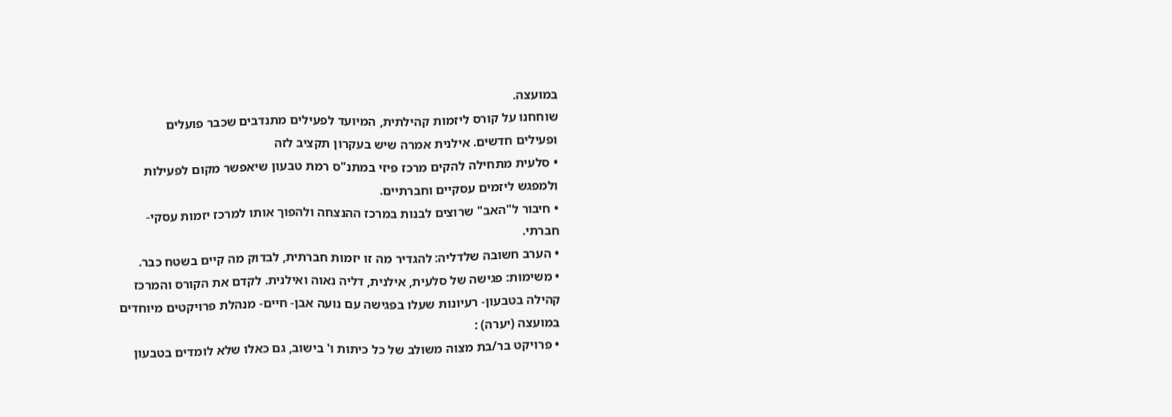במועצה.
שוחחנו על קורס ליזמות קהילתית, המיועד לפעילים מתנדבים שכבר פועלים
ופעילים חדשים. אילנית אמרה שיש בעקרון תקציב לזה
• סלעית מתחילה להקים מרכז פיזי במתנ"ס רמת טבעון שיאפשר מקום לפעילות
ולמפגש ליזמים עסקיים וחברתיים.
• חיבור ל"האב" שרוצים לבנות במרכז ההנצחה ולהפוך אותו למרכז יזמות עסקי-
חברתי.
• הערב חשובה שלדליה: להגדיר מה זו יזמות חברתית, לבדוק מה קיים בשטח כבר.
• משימות: פגישה של סלעית, אילנית, דליה נאוה ואילנית. לקדם את הקורס והמרכז
קהילה בטבעון- רעיונות שעלו בפגישה עם נועה אבן- חיים- מנהלת פרויקטים מיוחדים
במועצה (יערה) :
• פרויקט בר/בת מצוה משולב של כל כיתות ו' בישוב, גם כאלו שלא לומדים בטבעון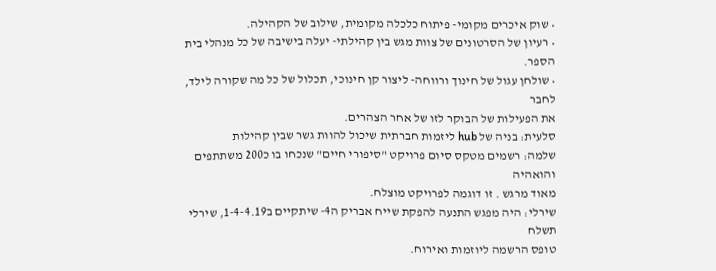• שוק איכרים מקומי- פיתוח כלכלה מקומית, שילוב של הקהילה.
• רעיון של הסרטונים של צוות מגש בין קהילתי- יעלה בישיבה של כל מנהלי בית
הספר.
• שולחן עגול של חינוך ורווחה- ליצור קן חינוכי, תכלול של כל מה שקורה לילד, לחבר
את הפעילות של הבוקר לזו של אחר הצהרים.
סלעית: בניה של hub ליזמות חברתית שיכול להוות גשר שבין קהילות
שלמה: רשמים מטקס סיום פרויקט "סיפורי חיים" שנכחו בו כ200 משתתפים והואהיה
מאוד מרגש . זו דוגמה לפרויקט מוצלח.
שירלי: היה מפגש התנעה להפקת שייח אבריק ה4- שיתקיים ב1-4-4.19, שירלי תשלח
טופס הרשמה ליוזמות ואירוח.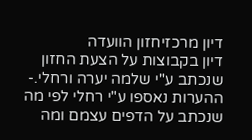דיון מרכזיחזון הוועדה
דיון בקבוצות על הצעת החזון שנכתב ע"י שלמה יערה ורחלי.- ההערות נאספו ע"י רחלי לפי מה
שנכתב על הדפים עצמם ומה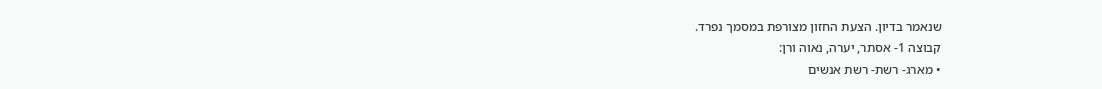שנאמר בדיון. הצעת החזון מצורפת במסמך נפרד.
קבוצה 1- אסתר, יערה, נאוה ורן:
• מארג- רשת- רשת אנשים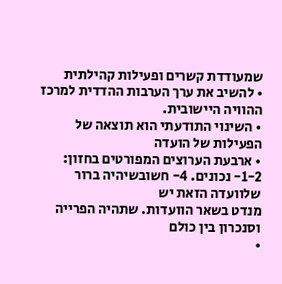שמעודדת קשרים ופעילות קהילתית
• להשיב את ערך הערבות ההדדית למרכז ההוויה היישובית.
• השינוי התודעתי הוא תוצאה של הפעילות של הועדה
• ארבעת הערוצים המפורטים בחזון: 1-2- נכונים. 4- חשובשיהיה ברור שלוועדה הזאת יש
מנדט בשאר הוועדות. שתהיה הפרייה וסנכרון בין כולם
•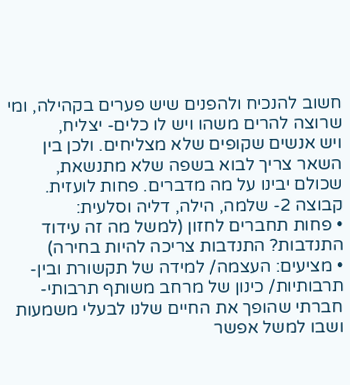חשוב להנכיח ולהפנים שיש פערים בקהילה, ומי שרוצה להרים משהו ויש לו כלים- יצליח,
ויש אנשים שקופים שלא מצליחים. ולכן בין השאר צריך לבוא בשפה שלא מתנשאת,
שכולם יבינו על מה מדברים. פחות לועזית.
קבוצה 2- שלמה, הילה, דליה וסלעית:
• פחות תחברים לחזון (למשל מה זה עידוד התנדבות? התנדבות צריכה להיות בחירה)
• מציעים: העצמה/ למידה של תקשורת ובין- תרבותיות/ כינון של מרחב משותף תרבותי-
חברתי שהופך את החיים שלנו לבעלי משמעות ושבו למשל אפשר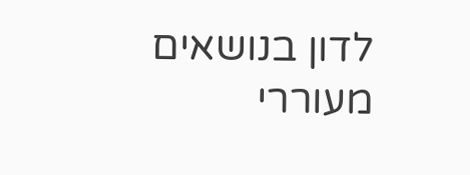לדון בנושאים מעוררי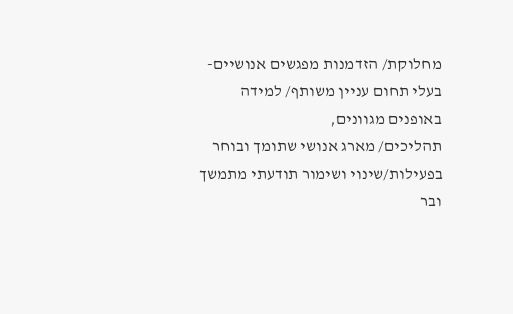מחלוקת/ הזדמנות מפגשים אנושיים- בעלי תחום עניין משותף/ למידה באופנים מגוונים,
תהליכים/ מארג אנושי שתומך ובוחר בפעילות/שינוי ושימור תודעתי מתמשך ובר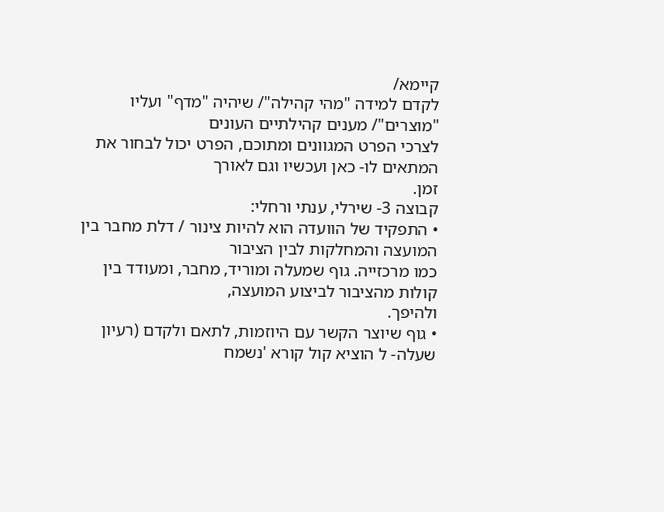קיימא/
לקדם למידה "מהי קהילה"/ שיהיה "מדף" ועליו "מוצרים"/ מענים קהילתיים העונים
לצרכי הפרט המגוונים ומתוכם, הפרט יכול לבחור את המתאים לו- כאן ועכשיו וגם לאורך
זמן.
קבוצה 3- שירלי, ענתי ורחלי:
• התפקיד של הוועדה הוא להיות צינור / דלת מחבר בין המועצה והמחלקות לבין הציבור
כמו מרכזייה. גוף שמעלה ומוריד, מחבר, ומעודד בין קולות מהציבור לביצוע המועצה,
ולהיפך.
• גוף שיוצר הקשר עם היוזמות, לתאם ולקדם (רעיון שעלה- ל הוציא קול קורא 'נשמח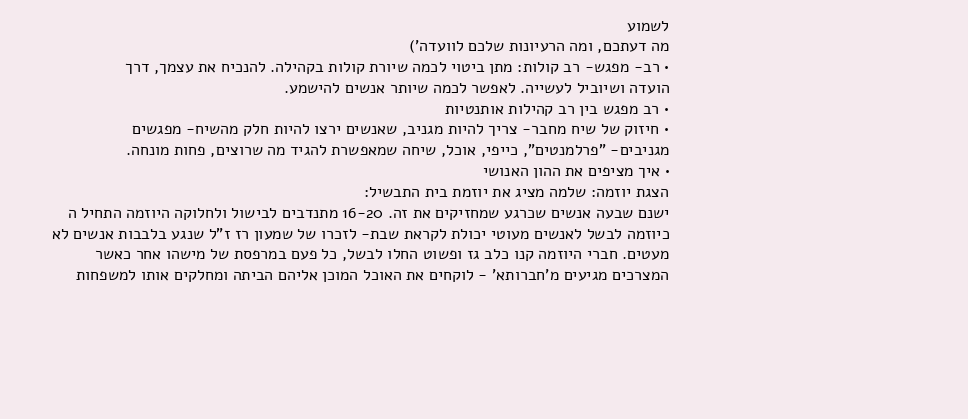לשמוע
מה דעתכם, ומה הרעיונות שלכם לוועדה')
• רב- מפגש- רב קולות: מתן ביטוי לכמה שיורת קולות בקהילה. להנכיח את עצמך, דרך
הועדה ושיוביל לעשייה. לאפשר לכמה שיותר אנשים להישמע.
• רב מפגש בין רב קהילות אותנטיות
• חיזוק של שיח מחבר- צריך להיות מגניב, שאנשים ירצו להיות חלק מהשיח- מפגשים
מגניבים- "פרלמנטים", כייפי, אוכל, שיחה שמאפשרת להגיד מה שרוצים, פחות מונחה.
• איך מציפים את ההון האנושי
הצגת יוזמה: שלמה מציג את יוזמת בית התבשיל:
ישנם שבעה אנשים שכרגע שמחזיקים את זה. 16-20 מתנדבים לבישול ולחלוקה היוזמה התחיל ה
כיוזמה לבשל לאנשים מעוטי יכולת לקראת שבת- לזכרו של שמעון רז ז"ל שנגע בלבבות אנשים לא
מעטים. חברי היוזמה קנו כלב גז ופשוט החלו לבשל, כל פעם במרפסת של מישהו אחר כאשר
המצרכים מגיעים מ'חברותא' - לוקחים את האוכל המוכן אליהם הביתה ומחלקים אותו למשפחות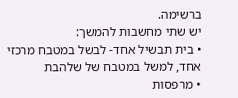ברשימה.
יש שתי מחשבות להמשך:
• בית תבשיל אחד- לבשל במטבח מרכזי אחד, למשל במטבח של שלהבת
• מרפסות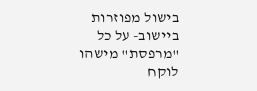בישול מפוזרות ביישוב- על כל "מרפסת" מישהו לוקח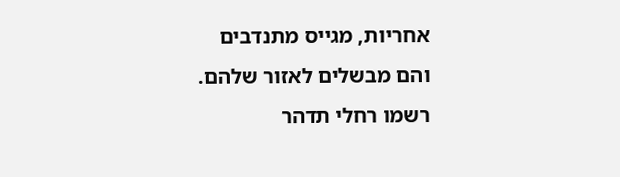אחריות, מגייס מתנדבים
והם מבשלים לאזור שלהם.
רשמו רחלי תדהר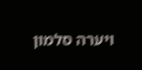ויערה סלמון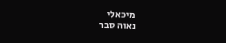מיכאלי
נאוה סבר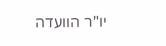יו"ר הוועדה